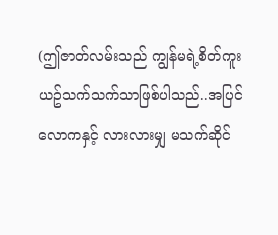(ဤဇာတ်လမ်းသည် ကျွန်မရဲ့စိတ်ကူးယဥ်သက်သက်သာဖြစ်ပါသည်..အပြင်လောကနှင့် လားလားမျှ မသက်ဆိုင်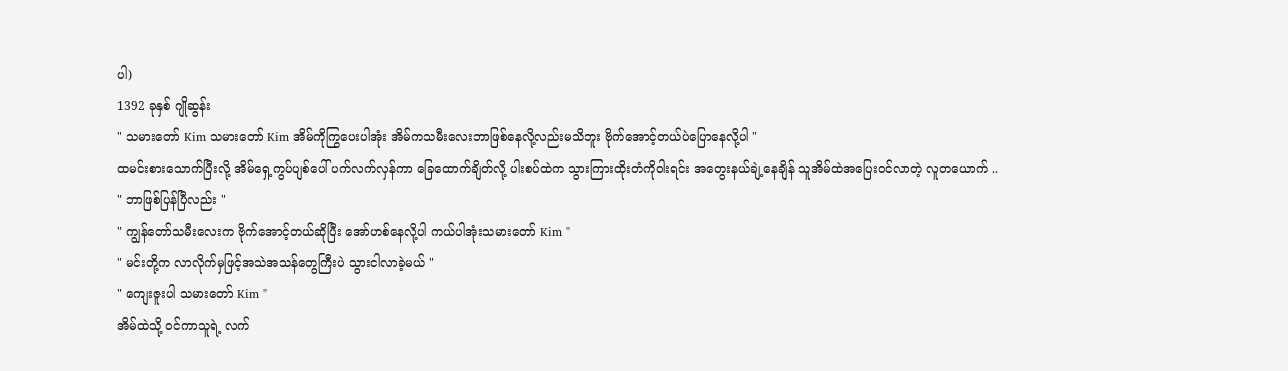ပါ)
1392 ခုနှစ် ဂျိုဆွန်း
" သမားတော် Kim သမားတော် Kim အိမ်ကိုကြွပေးပါအုံး အိမ်ကသမီးလေးဘာဖြစ်နေလို့လည်းမသိဘူး ဗိုက်အောင့်တယ်ပဲပြောနေလို့ပါ "
ထမင်းစားသောက်ပြီးလို့ အိမ်ရှေ့ကွပ်ပျစ်ပေါ် ပက်လက်လှန်ကာ ခြေထောက်ချိတ်လို့ ပါးစပ်ထဲက သွားကြားထိုးတံကိုဝါးရင်း အတွေးနယ်ချဲ့နေချိန် သူအိမ်ထဲအပြေးဝင်လာတဲ့ လူတယောက် ..
" ဘာဖြစ်ပြန်ပြီလည်း "
" ကျွန်တော်သမီးလေးက ဗိုက်အောင့်တယ်ဆိုပြီး အော်ဟစ်နေလို့ပါ ကယ်ပါအုံးသမားတော် Kim "
" မင်းတို့က လာလိုက်မှဖြင့်အသဲအသန်တွေကြီးပဲ သွားငါလာခဲ့မယ် "
" ကျေးဇူးပါ သမားတော် Kim "
အိမ်ထဲသို့ ဝင်ကာသူရဲ့ လက်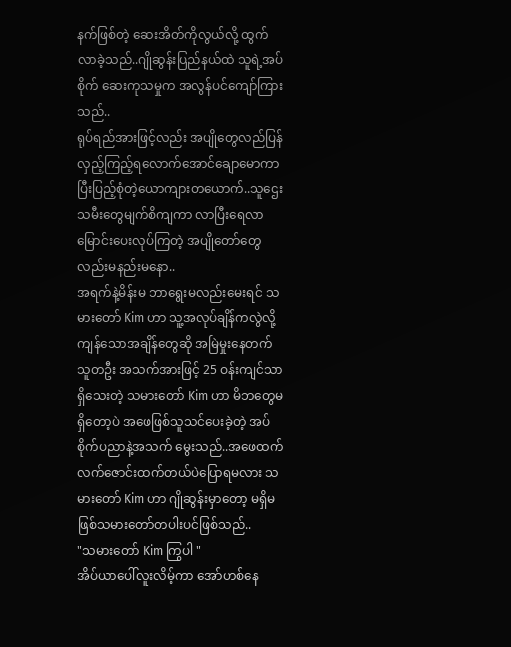နက်ဖြစ်တဲ့ ဆေးအိတ်ကိုလွယ်လို့ ထွက်လာခဲ့သည်..ဂျိုဆွန်းပြည်နယ်ထဲ သူရဲ့အပ်စိုက် ဆေးကုသမှုက အလွန်ပင်ကျော်ကြားသည်..
ရုပ်ရည်အားဖြင့်လည်း အပျိုတွေလည်ပြန်လှည့်ကြည့်ရလောက်အောင်ချောမောကာ ပြီးပြည့်စုံတဲ့ယောကျားတယောက်..သူဌေးသမီးတွေမျက်စိကျကာ လာပြီးရေလာမြောင်းပေးလုပ်ကြတဲ့ အပျိုတော်တွေလည်းမနည်းမနော..
အရက်နဲ့မိန်းမ ဘာရွေးမလည်းမေးရင် သမားတော် Kim ဟာ သူ့အလုပ်ချိန်ကလွဲလို့ကျန်သောအချိန်တွေဆို အမြဲမှုးနေတက်သူတဦး အသက်အားဖြင့် 25 ဝန်းကျင်သာရှိသေးတဲ့ သမားတော် Kim ဟာ မိဘတွေမရှိတော့ပဲ အဖေဖြစ်သူသင်ပေးခဲ့တဲ့ အပ်စိုက်ပညာနဲ့အသက် မွေးသည်..အဖေထက် လက်ဇောင်းထက်တယ်ပဲပြောရမလား သမားတော် Kim ဟာ ဂျိုဆွန်းမှာတော့ မရှိမဖြစ်သမားတော်တပါးပင်ဖြစ်သည်..
"သမားတော် Kim ကြွပါ "
အိပ်ယာပေါ်လူးလိမ့်ကာ အော်ဟစ်နေ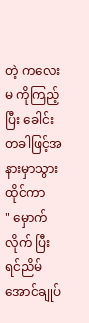တဲ့ ကလေးမ ကိုကြည့်ပြီး ခေါင်းတခါဖြင့်အနားမှာသွားထိုင်ကာ
" မှောက်လိုက် ပြီးရင်ညိမ်အောင်ချုပ်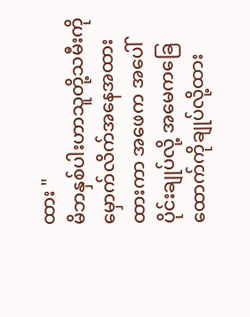ထား "
မိဘနှစ်ပါးဟာသူတို့သမီးကိုမှောက်လိက်အနေအထားထားကာ အဖေက အပေါ်ပိုင်းချုပ်လို့ အမေကခြေထောက်ကိုချုပ်လို့ထား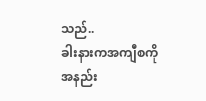သည်..
ခါးနားကအကျီစကိုအနည်း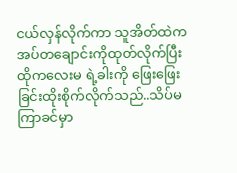ငယ်လှန်လိုက်ကာ သူအိတ်ထဲက အပ်တချောင်းကိုထုတ်လိုက်ပြီး ထိုကလေးမ ရဲ့ခါးကို ဖြေးဖြေးခြင်းထိုးစိုက်လိုက်သည်..သိပ်မကြာခင်မှာ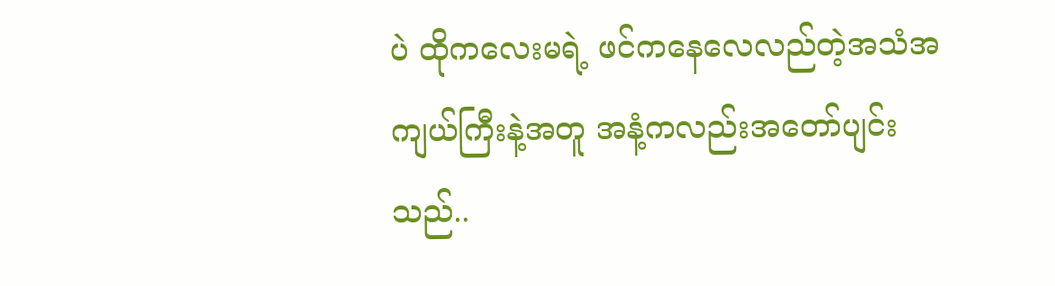ပဲ ထိုကလေးမရဲ့ ဖင်ကနေလေလည်တဲ့အသံအကျယ်ကြီးနဲ့အတူ အနံ့ကလည်းအတော်ပျင်းသည်..